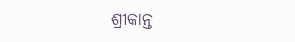ଶ୍ରୀକାନ୍ତ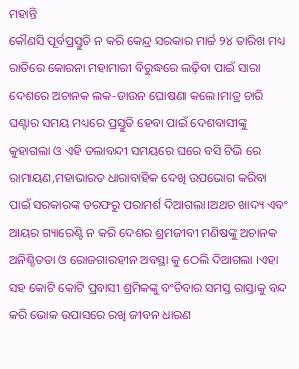ମହାନ୍ତି
କୌଣସି ପୂର୍ବପ୍ରସ୍ତୁତି ନ କରି କେନ୍ଦ୍ର ସରକାର ମାର୍ଚ୍ଚ ୨୪ ତାରିଖ ମଧ୍ୟ ରାତିରେ କୋରନା ମହାମାରୀ ବିରୁଦ୍ଧରେ ଲଢ଼ିବା ପାଇଁ ସାରା ଦେଶରେ ଅଚାନକ ଲକ-ଡାଉନ ଘୋଷଣା କଲେ।ମାତ୍ର ଚାରି ଘଣ୍ଟାର ସମୟ ମଧ୍ୟରେ ପ୍ରସ୍ତୁତି ହେବା ପାଇଁ ଦେଶବାସୀଙ୍କୁ କୁହାଗଲା ଓ ଏହି ତଲାବନ୍ଦୀ ସମୟରେ ଘରେ ବସି ଟିଭି ରେ ରାମାୟଣ,ମହାଭାରତ ଧାରାବାହିକ ଦେଖି ଉପଭୋଗ କରିବା ପାଇଁ ସରକାରଙ୍କ ତରଫରୁ ପରାମର୍ଶ ଦିଆଗଲା।ଅଥଚ ଖାଦ୍ୟ ଏବଂ ଆୟର ଗ୍ୟାରେଣ୍ଟି ନ କରି ଦେଶର ଶ୍ରମଜୀବୀ ମଣିଷଙ୍କୁ ଅଚାନକ ଅନିଶ୍ଚିତତା ଓ ରୋଜଗାରହୀନ ଅବସ୍ଥା କୁ ଠେଲି ଦିଆଗଲା ।ଏହା ସହ କୋଟି କୋଟି ପ୍ରବାସୀ ଶ୍ରମିକଙ୍କୁ ବଂଚିବାର ସମସ୍ତ ରାସ୍ତାକୁ ବନ୍ଦ କରି ଭୋକ ଉପାସରେ ରଖି ଜୀବନ ଧାରଣ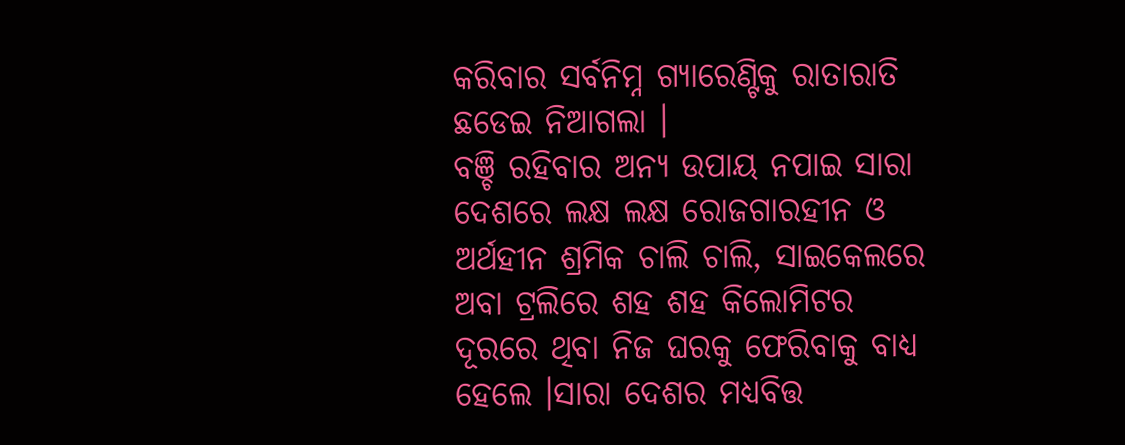କରିବାର ସର୍ବନିମ୍ନ ଗ୍ୟାରେଣ୍ଟିକୁ ରାତାରାତି ଛଡେଇ ନିଆଗଲା ।
ବଞ୍ଚି ରହିବାର ଅନ୍ୟ ଉପାୟ ନପାଇ ସାରା ଦେଶରେ ଲକ୍ଷ ଲକ୍ଷ ରୋଜଗାରହୀନ ଓ ଅର୍ଥହୀନ ଶ୍ରମିକ ଚାଲି ଚାଲି, ସାଇକେଲରେ ଅବା ଟ୍ରଲିରେ ଶହ ଶହ କିଲୋମିଟର ଦୂରରେ ଥିବା ନିଜ ଘରକୁ ଫେରିବାକୁ ବାଧ୍ୟ ହେଲେ ।ସାରା ଦେଶର ମଧ୍ୟବିତ୍ତ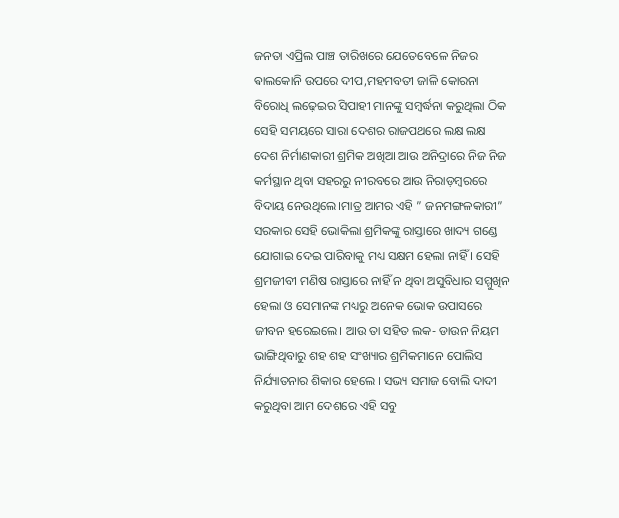ଜନତା ଏପ୍ରିଲ ପାଞ୍ଚ ତାରିଖରେ ଯେତେବେଳେ ନିଜର ଵାଲକୋନି ଉପରେ ଦୀପ,ମହମବତୀ ଜାଳି କୋରନା ବିରୋଧି ଲଢ଼େଇର ସିପାହୀ ମାନଙ୍କୁ ସମ୍ବର୍ଦ୍ଧନା କରୁଥିଲା ଠିକ ସେହି ସମୟରେ ସାରା ଦେଶର ରାଜପଥରେ ଲକ୍ଷ ଲକ୍ଷ ଦେଶ ନିର୍ମାଣକାରୀ ଶ୍ରମିକ ଅଖିଆ ଆଉ ଅନିଦ୍ରାରେ ନିଜ ନିଜ କର୍ମସ୍ଥାନ ଥିବା ସହରରୁ ନୀରବରେ ଆଉ ନିରାଡ଼ମ୍ବରରେ ବିଦାୟ ନେଉଥିଲେ।ମାତ୍ର ଆମର ଏହି ” ଜନମଙ୍ଗଳକାରୀ” ସରକାର ସେହି ଭୋକିଲା ଶ୍ରମିକଙ୍କୁ ରାସ୍ତାରେ ଖାଦ୍ୟ ଗଣ୍ଡେ ଯୋଗାଇ ଦେଇ ପାରିବାକୁ ମଧ୍ୟ ସକ୍ଷମ ହେଲା ନାହିଁ । ସେହି ଶ୍ରମଜୀବୀ ମଣିଷ ରାସ୍ତାରେ ନାହିଁ ନ ଥିବା ଅସୁବିଧାର ସମ୍ମୁଖିନ ହେଲା ଓ ସେମାନଙ୍କ ମଧ୍ୟରୁ ଅନେକ ଭୋକ ଉପାସରେ ଜୀବନ ହରେଇଲେ। ଆଉ ତା ସହିତ ଲକ- ଡାଉନ ନିୟମ ଭାଙ୍ଗିଥିବାରୁ ଶହ ଶହ ସଂଖ୍ୟାର ଶ୍ରମିକମାନେ ପୋଲିସ ନିର୍ଯ୍ୟାତନାର ଶିକାର ହେଲେ । ସଭ୍ୟ ସମାଜ ବୋଲି ଦାଦୀ କରୁଥିବା ଆମ ଦେଶରେ ଏହି ସବୁ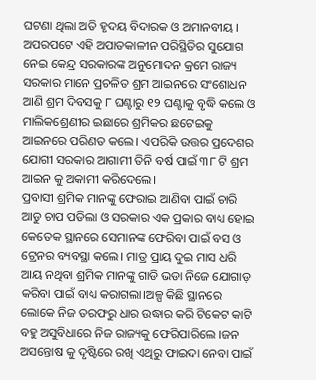ଘଟଣା ଥିଲା ଅତି ହୃଦୟ ବିଦାରକ ଓ ଅମାନବୀୟ ।
ଅପରପଟେ ଏହି ଅପାତକାଳୀନ ପରିସ୍ଥିତିର ସୁଯୋଗ ନେଇ କେନ୍ଦ୍ର ସରକାରଙ୍କ ଅନୁମୋଦନ କ୍ରମେ ରାଜ୍ୟ ସରକାର ମାନେ ପ୍ରଚଳିତ ଶ୍ରମ ଆଇନରେ ସଂଶୋଧନ ଆଣି ଶ୍ରମ ଦିବସକୁ ୮ ଘଣ୍ଟାରୁ ୧୨ ଘଣ୍ଟାକୁ ବୃଦ୍ଧି କଲେ ଓ ମାଲିକଶ୍ରେଣୀର ଇଛାରେ ଶ୍ରମିକର ଛଟେଇକୁ ଆଇନରେ ପରିଣତ କଲେ। ଏପରିକି ଉତ୍ତର ପ୍ରଦେଶର ଯୋଗୀ ସରକାର ଆଗାମୀ ତିନି ବର୍ଷ ପାଇଁ ୩୮ ଟି ଶ୍ରମ ଆଇନ କୁ ଅକାମୀ କରିଦେଲେ।
ପ୍ରବାସୀ ଶ୍ରମିକ ମାନଙ୍କୁ ଫେରାଇ ଆଣିବା ପାଇଁ ଚାରି ଆଡୁ ଚାପ ପଡିଲା ଓ ସରକାର ଏକ ପ୍ରକାର ବାଧ୍ୟ ହୋଇ କେତେକ ସ୍ଥାନରେ ସେମାନଙ୍କ ଫେରିବା ପାଇଁ ବସ ଓ ଟ୍ରେନର ବ୍ୟବସ୍ଥା କଲେ। ମାତ୍ର ପ୍ରାୟ ଦୁଇ ମାସ ଧରି ଆୟ ନଥିବା ଶ୍ରମିକ ମାନଙ୍କୁ ଗାଡି ଭଡା ନିଜେ ଯୋଗାଡ଼ କରିବା ପାଇଁ ବାଧ୍ୟ କରାଗଲା।ଅଳ୍ପ କିଛି ସ୍ଥାନରେ ଲୋକେ ନିଜ ତରଫରୁ ଧାର ଉଦ୍ଧାର କରି ଟିକେଟ କାଟି ବହୁ ଅସୁବିଧାରେ ନିଜ ରାଜ୍ୟକୁ ଫେରିପାରିଲେ ।ଜନ ଅସନ୍ତୋଷ କୁ ଦୃଷ୍ଟିରେ ରଖି ଏଥିରୁ ଫାଇଦା ନେବା ପାଇଁ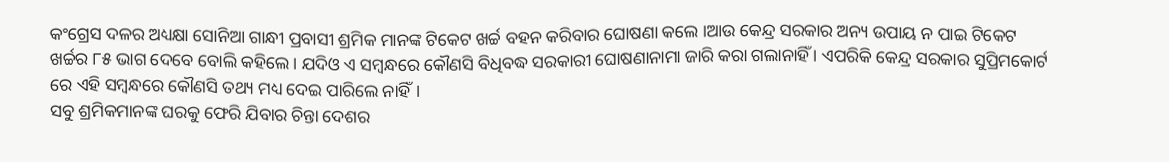କଂଗ୍ରେସ ଦଳର ଅଧ୍ୟକ୍ଷା ସୋନିଆ ଗାନ୍ଧୀ ପ୍ରବାସୀ ଶ୍ରମିକ ମାନଙ୍କ ଟିକେଟ ଖର୍ଚ୍ଚ ବହନ କରିବାର ଘୋଷଣା କଲେ ।ଆଉ କେନ୍ଦ୍ର ସରକାର ଅନ୍ୟ ଉପାୟ ନ ପାଇ ଟିକେଟ ଖର୍ଚ୍ଚର ୮୫ ଭାଗ ଦେବେ ବୋଲି କହିଲେ। ଯଦିଓ ଏ ସମ୍ବନ୍ଧରେ କୌଣସି ବିଧିବଦ୍ଧ ସରକାରୀ ଘୋଷଣାନାମା ଜାରି କରା ଗଲାନାହିଁ । ଏପରିକି କେନ୍ଦ୍ର ସରକାର ସୁପ୍ରିମକୋର୍ଟ ରେ ଏହି ସମ୍ବନ୍ଧରେ କୌଣସି ତଥ୍ୟ ମଧ୍ୟ ଦେଇ ପାରିଲେ ନାହିଁ।
ସବୁ ଶ୍ରମିକମାନଙ୍କ ଘରକୁ ଫେରି ଯିବାର ଚିନ୍ତା ଦେଶର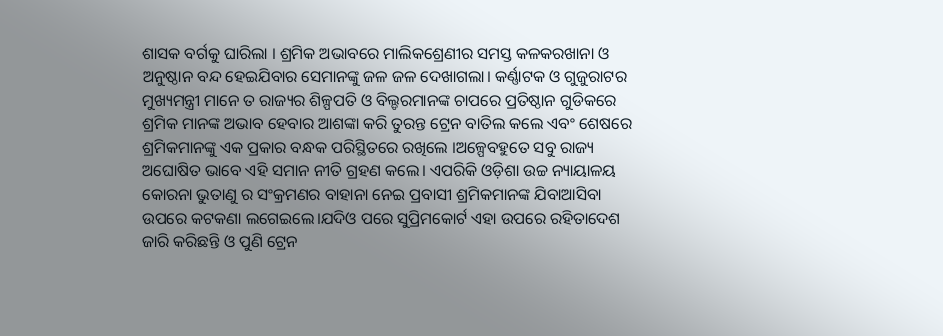ଶାସକ ବର୍ଗକୁ ଘାରିଲା । ଶ୍ରମିକ ଅଭାବରେ ମାଲିକଶ୍ରେଣୀର ସମସ୍ତ କଳକରଖାନା ଓ ଅନୁଷ୍ଠାନ ବନ୍ଦ ହେଇଯିବାର ସେମାନଙ୍କୁ ଜଳ ଜଳ ଦେଖାଗଲା। କର୍ଣ୍ଣାଟକ ଓ ଗୁଜୁରାଟର ମୁଖ୍ୟମନ୍ତ୍ରୀ ମାନେ ତ ରାଜ୍ୟର ଶିଳ୍ପପତି ଓ ବିଲ୍ଡରମାନଙ୍କ ଚାପରେ ପ୍ରତିଷ୍ଠାନ ଗୁଡିକରେ ଶ୍ରମିକ ମାନଙ୍କ ଅଭାବ ହେବାର ଆଶଙ୍କା କରି ତୁରନ୍ତ ଟ୍ରେନ ବାତିଲ କଲେ ଏବଂ ଶେଷରେ ଶ୍ରମିକମାନଙ୍କୁ ଏକ ପ୍ରକାର ବନ୍ଧକ ପରିସ୍ଥିତରେ ରଖିଲେ ।ଅଳ୍ପେବହୁତେ ସବୁ ରାଜ୍ୟ ଅଘୋଷିତ ଭାବେ ଏହି ସମାନ ନୀତି ଗ୍ରହଣ କଲେ। ଏପରିକି ଓଡ଼ିଶା ଉଚ୍ଚ ନ୍ୟାୟାଳୟ କୋରନା ଭୁତାଣୁ ର ସଂକ୍ରମଣର ବାହାନା ନେଇ ପ୍ରବାସୀ ଶ୍ରମିକମାନଙ୍କ ଯିବାଆସିବା ଉପରେ କଟକଣା ଲଗେଇଲେ।ଯଦିଓ ପରେ ସୁପ୍ରିମକୋର୍ଟ ଏହା ଉପରେ ରହିତାଦେଶ ଜାରି କରିଛନ୍ତି ଓ ପୁଣି ଟ୍ରେନ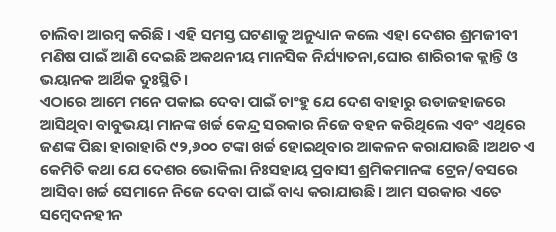ଚାଲିବା ଆରମ୍ବ କରିଛି । ଏହି ସମସ୍ତ ଘଟଣାକୁ ଅନୁଧ୍ୟାନ କଲେ ଏହା ଦେଶର ଶ୍ରମଜୀବୀ ମଣିଷ ପାଇଁ ଆଣି ଦେଇଛି ଅକଥନୀୟ ମାନସିକ ନିର୍ଯ୍ୟାତନା,ଘୋର ଶାରିରୀକ କ୍ଲାନ୍ତି ଓ ଭୟାନକ ଆର୍ଥିକ ଦୁଃସ୍ଥିତି।
ଏଠାରେ ଆମେ ମନେ ପକାଇ ଦେବା ପାଇଁ ଚାଂହୁ ଯେ ଦେଶ ବାହାରୁ ଉଡାଜହାଜରେ ଆସିଥିବା ବାବୁଭୟା ମାନଙ୍କ ଖର୍ଚ୍ଚ କେନ୍ଦ୍ର ସରକାର ନିଜେ ବହନ କରିଥିଲେ ଏବଂ ଏଥିରେ ଜଣଙ୍କ ପିଛା ହାରାହାରି ୯୨,୬୦୦ ଟଙ୍କା ଖର୍ଚ୍ଚ ହୋଇଥିବାର ଆକଳନ କରାଯାଉଛି ।ଅଥଚ ଏ କେମିତି କଥା ଯେ ଦେଶର ଭୋକିଲା ନିଃସହାୟ ପ୍ରବାସୀ ଶ୍ରମିକମାନଙ୍କ ଟ୍ରେନ/ବସରେ ଆସିବା ଖର୍ଚ୍ଚ ସେମାନେ ନିଜେ ଦେବା ପାଇଁ ବାଧ୍ୟ କରାଯାଉଛି। ଆମ ସରକାର ଏତେ ସମ୍ବେଦନହୀନ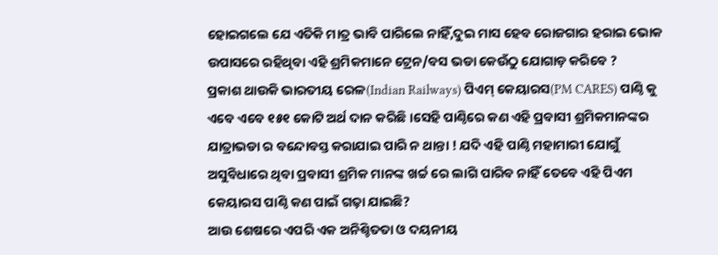ହୋଇଗଲେ ଯେ ଏତିକି ମାତ୍ର ଭାବି ପାରିଲେ ନାହିଁ,ଦୁଇ ମାସ ହେବ ରୋଜଗାର ହରାଇ ଭୋକ ଉପାସରେ ରହିଥିବା ଏହି ଶ୍ରମିକମାନେ ଟ୍ରେନ/ବସ ଭଡା କେଉଁଠୁ ଯୋଗାଡ଼ କରିବେ ?
ପ୍ରକାଶ ଥାଉକି ଭାରତୀୟ ରେଳ(Indian Railways) ପିଏମ୍ କେୟାରସ(PM CARES) ପାଣ୍ଠି କୁ ଏବେ ଏବେ ୧୫୧ କୋଟି ଅର୍ଥ ଦାନ କରିଛି ।ସେହି ପାଣ୍ଠିରେ କଣ ଏହି ପ୍ରବାସୀ ଶ୍ରମିକମାନଙ୍କର ଯାତ୍ରାଭଡା ର ବନ୍ଦୋବସ୍ତ କରାଯାଇ ପାରି ନ ଥାନ୍ତା ! ଯଦି ଏହି ପାଣ୍ଠି ମହାମାରୀ ଯୋଗୁଁ ଅସୁବିଧାରେ ଥିବା ପ୍ରବାସୀ ଶ୍ରମିକ ମାନଙ୍କ ଖର୍ଚ୍ଚ ରେ ଲାଗି ପାରିବ ନାହିଁ ତେବେ ଏହି ପିଏମ କେୟାରସ ପାଣ୍ଠି କଣ ପାଇଁ ଗଢ଼ା ଯାଇଛି?
ଆଉ ଶେଷରେ ଏପରି ଏକ ଅନିଶ୍ଚିତତା ଓ ଦୟନୀୟ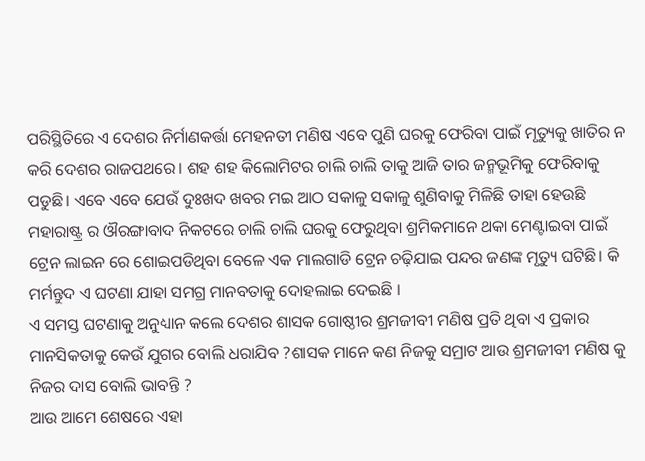ପରିସ୍ଥିତିରେ ଏ ଦେଶର ନିର୍ମାଣକର୍ତ୍ତା ମେହନତୀ ମଣିଷ ଏବେ ପୁଣି ଘରକୁ ଫେରିବା ପାଇଁ ମୃତ୍ୟୁକୁ ଖାତିର ନ କରି ଦେଶର ରାଜପଥରେ। ଶହ ଶହ କିଲୋମିଟର ଚାଲି ଚାଲି ତାକୁ ଆଜି ତାର ଜନ୍ମଭୂମିକୁ ଫେରିବାକୁ ପଡୁଛି। ଏବେ ଏବେ ଯେଉଁ ଦୁଃଖଦ ଖବର ମଇ ଆଠ ସକାଳୁ ସକାଳୁ ଶୁଣିବାକୁ ମିଳିଛି ତାହା ହେଉଛି ମହାରାଷ୍ଟ୍ର ର ଔରଙ୍ଗାବାଦ ନିକଟରେ ଚାଲି ଚାଲି ଘରକୁ ଫେରୁଥିବା ଶ୍ରମିକମାନେ ଥକା ମେଣ୍ଟାଇବା ପାଇଁ ଟ୍ରେନ ଲାଇନ ରେ ଶୋଇପଡିଥିବା ବେଳେ ଏକ ମାଲଗାଡି ଟ୍ରେନ ଚଢ଼ିଯାଇ ପନ୍ଦର ଜଣଙ୍କ ମୃତ୍ୟୁ ଘଟିଛି। କି ମର୍ମନ୍ତୁଦ ଏ ଘଟଣା ଯାହା ସମଗ୍ର ମାନବତାକୁ ଦୋହଲାଇ ଦେଇଛି ।
ଏ ସମସ୍ତ ଘଟଣାକୁ ଅନୁଧ୍ୟାନ କଲେ ଦେଶର ଶାସକ ଗୋଷ୍ଠୀର ଶ୍ରମଜୀବୀ ମଣିଷ ପ୍ରତି ଥିବା ଏ ପ୍ରକାର ମାନସିକତାକୁ କେଉଁ ଯୁଗର ବୋଲି ଧରାଯିବ ?ଶାସକ ମାନେ କଣ ନିଜକୁ ସମ୍ରାଟ ଆଉ ଶ୍ରମଜୀବୀ ମଣିଷ କୁ ନିଜର ଦାସ ବୋଲି ଭାବନ୍ତି ?
ଆଉ ଆମେ ଶେଷରେ ଏହା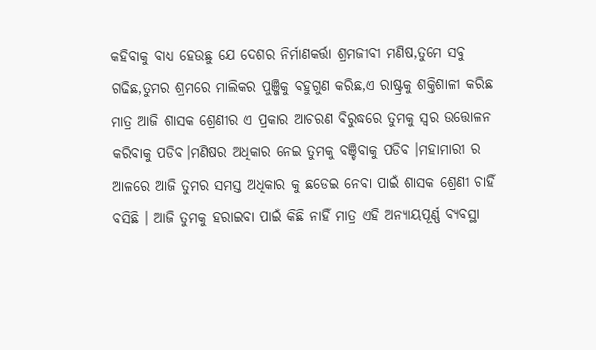କହିବାକୁ ବାଧ୍ୟ ହେଉଛୁ ଯେ ଦେଶର ନିର୍ମାଣକର୍ତ୍ତା ଶ୍ରମଜୀବୀ ମଣିଷ,ତୁମେ ସବୁ ଗଢିଛ,ତୁମର ଶ୍ରମରେ ମାଲିକର ପୁଞ୍ଜିକୁ ବହୁଗୁଣ କରିଛ,ଏ ରାଷ୍ଟ୍ରକୁ ଶକ୍ତିଶାଳୀ କରିଛ ମାତ୍ର ଆଜି ଶାସକ ଶ୍ରେଣୀର ଏ ପ୍ରକାର ଆଚରଣ ବିରୁଦ୍ଧରେ ତୁମକୁ ସ୍ୱର ଉତ୍ତୋଳନ କରିବାକୁ ପଡିବ।ମଣିଷର ଅଧିକାର ନେଇ ତୁମକୁ ବଞ୍ଚିବାକୁ ପଡିବ ।ମହାମାରୀ ର ଆଳରେ ଆଜି ତୁମର ସମସ୍ତ ଅଧିକାର କୁ ଛଡେଇ ନେବା ପାଇଁ ଶାସକ ଶ୍ରେଣୀ ଚାହିଁ ବସିଛି । ଆଜି ତୁମକୁ ହରାଇବା ପାଇଁ କିଛି ନାହିଁ ମାତ୍ର ଏହି ଅନ୍ୟାୟପୂର୍ଣ୍ଣ ବ୍ୟବସ୍ଥା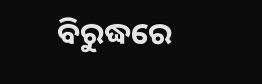ବିରୁଦ୍ଧରେ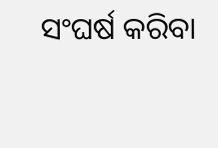ସଂଘର୍ଷ କରିବା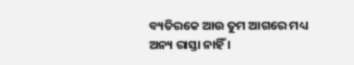ବ୍ୟତିରକେ ଆଉ ତୁମ ଆଗରେ ମଧ୍ୟ ଅନ୍ୟ ରାସ୍ତା ନାହିଁ ।